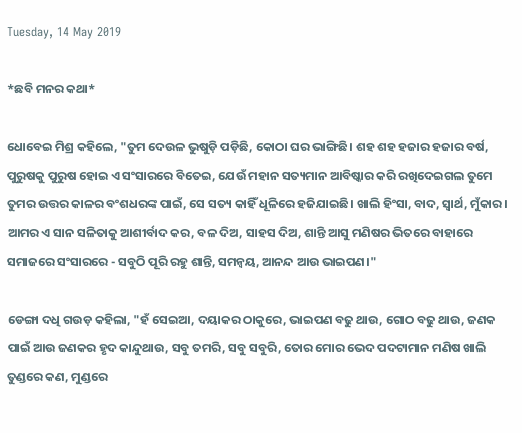Tuesday, 14 May 2019

*ଛବି ମନର କଥା*

ଧୋବେଇ ମିଶ୍ର କହିଲେ, "ତୁମ ଦେଉଳ ଭୁଷୁଡ଼ି ପଡ଼ିଛି, କୋଠା ଘର ଭାଙ୍ଗିଛି। ଶହ ଶହ ହଜାର ହଜାର ବର୍ଷ, ପୁରୁଷକୁ ପୁରୁଷ ହୋଇ ଏ ସଂସାରରେ ବିତେଇ, ଯେଉଁ ମହାନ ସତ୍ୟମାନ ଆବିଷ୍କାର କରି ରଖିଦେଇଗଲ ତୁମେ ତୁମର ଉତ୍ତର କାଳର ବଂଶଧରଙ୍କ ପାଇଁ, ସେ ସତ୍ୟ କାହିଁ ଧୂଳିରେ ହଜିଯାଇଛି। ଖାଲି ହିଂସା, ବାଦ, ସ୍ୱାର୍ଥ, ମୁଁକାର।  ଆମର ଏ ସାନ ସଳିତାକୁ ଆଶୀର୍ବାଦ କର, ବଳ ଦିଅ, ସାହସ ଦିଅ, ଶାନ୍ତି ଆସୁ ମଣିଷର ଭିତରେ ବାହାରେ ସମାଜରେ ସଂସାରରେ - ସବୁଠି ପୂରି ରହୁ ଶାନ୍ତି, ସମନ୍ୱୟ, ଆନନ୍ଦ ଆଉ ଭାଇପଣ।"

ଡେଙ୍ଗା ଦଧି ଗଉଡ଼ କହିଲା, "ହଁ ସେଇଆ, ଦୟାକର ଠାକୁରେ, ଭାଇପଣ ବଢୁ ଥାଉ, ଗୋଠ ବଢୁ ଥାଉ, ଜଣକ ପାଇଁ ଆଉ ଜଣକର ହୃଦ କାନ୍ଦୁଥାଉ, ସବୁ ତମରି, ସବୁ ସବୁରି, ତୋର ମୋର ଭେଦ ପଦଟାମାନ ମଣିଷ ଖାଲି ତୁଣ୍ଡରେ କଣ, ମୁଣ୍ଡରେ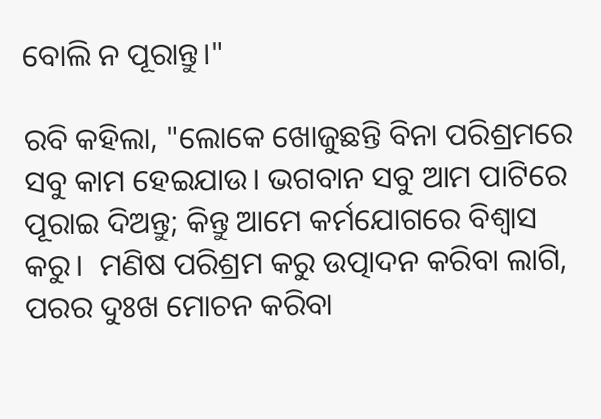ବୋଲି ନ ପୂରାନ୍ତୁ।"

ରବି କହିଲା, "ଲୋକେ ଖୋଜୁଛନ୍ତି ବିନା ପରିଶ୍ରମରେ ସବୁ କାମ ହେଇଯାଉ। ଭଗବାନ ସବୁ ଆମ ପାଟିରେ ପୂରାଇ ଦିଅନ୍ତୁ; କିନ୍ତୁ ଆମେ କର୍ମଯୋଗରେ ବିଶ୍ୱାସ କରୁ।  ମଣିଷ ପରିଶ୍ରମ କରୁ ଉତ୍ପାଦନ କରିବା ଲାଗି, ପରର ଦୁଃଖ ମୋଚନ କରିବା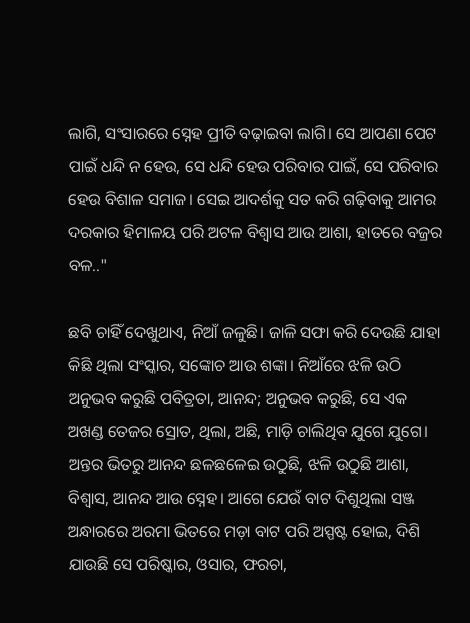ଲାଗି, ସଂସାରରେ ସ୍ନେହ ପ୍ରୀତି ବଢ଼ାଇବା ଲାଗି। ସେ ଆପଣା ପେଟ ପାଇଁ ଧନ୍ଦି ନ ହେଉ, ସେ ଧନ୍ଦି ହେଉ ପରିବାର ପାଇଁ, ସେ ପରିବାର ହେଉ ବିଶାଳ ସମାଜ। ସେଇ ଆଦର୍ଶକୁ ସତ କରି ଗଢ଼ିବାକୁ ଆମର ଦରକାର ହିମାଳୟ ପରି ଅଟଳ ବିଶ୍ୱାସ ଆଉ ଆଶା, ହାତରେ ବଜ୍ରର ବଳ.."

ଛବି ଚାହିଁ ଦେଖୁଥାଏ, ନିଆଁ ଜଳୁଛି। ଜାଳି ସଫା କରି ଦେଉଛି ଯାହା କିଛି ଥିଲା ସଂସ୍କାର, ସଙ୍କୋଚ ଆଉ ଶଙ୍କା। ନିଆଁରେ ଝଳି ଉଠି ଅନୁଭବ କରୁଛି ପବିତ୍ରତା, ଆନନ୍ଦ; ଅନୁଭବ କରୁଛି, ସେ ଏକ ଅଖଣ୍ଡ ତେଜର ସ୍ରୋତ, ଥିଲା, ଅଛି, ମାଡ଼ି ଚାଲିଥିବ ଯୁଗେ ଯୁଗେ। ଅନ୍ତର ଭିତରୁ ଆନନ୍ଦ ଛଳଛଳେଇ ଉଠୁଛି, ଝଳି ଉଠୁଛି ଆଶା, ବିଶ୍ୱାସ, ଆନନ୍ଦ ଆଉ ସ୍ନେହ। ଆଗେ ଯେଉଁ ବାଟ ଦିଶୁଥିଲା ସଞ୍ଜ ଅନ୍ଧାରରେ ଅରମା ଭିତରେ ମଡ଼ା ବାଟ ପରି ଅସ୍ପଷ୍ଟ ହୋଇ, ଦିଶି ଯାଉଛି ସେ ପରିଷ୍କାର, ଓସାର, ଫରଚା,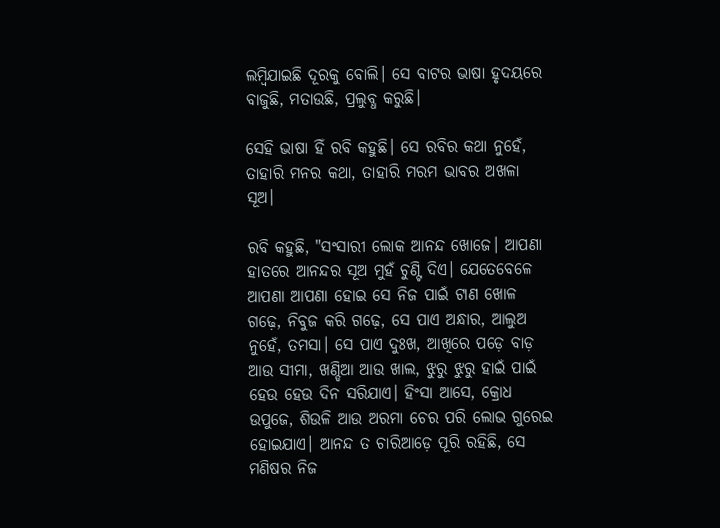ଲମ୍ବିଯାଇଛି ଦୂରକୁ ବୋଲି। ସେ ବାଟର ଭାଷା ହୃଦୟରେ ବାଜୁଛି, ମତାଉଛି, ପ୍ରଲୁବ୍ଧ କରୁଛି।

ସେହି ଭାଷା ହିଁ ରବି କହୁଛି। ସେ ରବିର କଥା ନୁହେଁ, ତାହାରି ମନର କଥା, ତାହାରି ମରମ ଭାବର ଅଖଳା ସୂଅ।

ରବି କହୁଛି, "ସଂସାରୀ ଲୋକ ଆନନ୍ଦ ଖୋଜେ। ଆପଣା ହାତରେ ଆନନ୍ଦର ସୂଅ ମୁହଁ ଚୁଣ୍ଟି ଦିଏ। ଯେତେବେଳେ ଆପଣା ଆପଣା ହୋଇ ସେ ନିଜ ପାଇଁ ଟାଣ ଖୋଳ ଗଢ଼େ, ନିବୁଜ କରି ଗଢ଼େ, ସେ ପାଏ ଅନ୍ଧାର, ଆଲୁଅ ନୁହେଁ, ତମସା। ସେ ପାଏ ଦୁଃଖ, ଆଖିରେ ପଡ଼େ ବାଡ଼ ଆଉ ସୀମା, ଖଣ୍ଡିଆ ଆଉ ଖାଲ, ଝୁରୁ ଝୁରୁ ହାଇଁ ପାଇଁ ହେଉ ହେଉ ଦିନ ସରିଯାଏ। ହିଂସା ଆସେ, କ୍ରୋଧ ଉପୁଜେ, ଶିଉଳି ଆଉ ଅରମା ଚେର ପରି ଲୋଭ ଗୁରେଇ ହୋଇଯାଏ। ଆନନ୍ଦ ତ ଚାରିଆଡ଼େ ପୂରି ରହିଛି, ସେ ମଣିଷର ନିଜ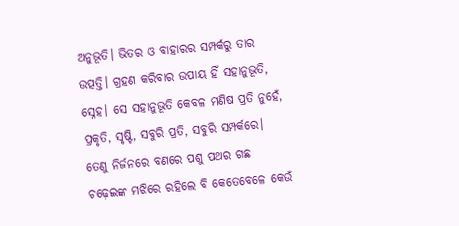ଅନୁଭୂତି। ଭିତର ଓ ବାହାରର ସମ୍ପର୍କରୁ ତାର ଉତ୍ପତ୍ତି। ଗ୍ରହଣ କରିବାର ଉପାୟ ହିଁ ସହାନୁଭୂତି, ସ୍ନେହ। ସେ ସହାନୁଭୂତି କେବଳ ମଣିଷ ପ୍ରତି ନୁହେଁ, ପ୍ରକୃତି, ସୃଷ୍ଟି, ସବୁରି ପ୍ରତି, ସବୁରି ସମ୍ପର୍କରେ। ତେଣୁ ନିର୍ଜନରେ ବଣରେ ପଶୁ ପଥର ଗଛ ଚଢ଼େଇଙ୍କ ମଝିରେ ରହିଲେ ବି କେତେବେଳେ କେଉଁ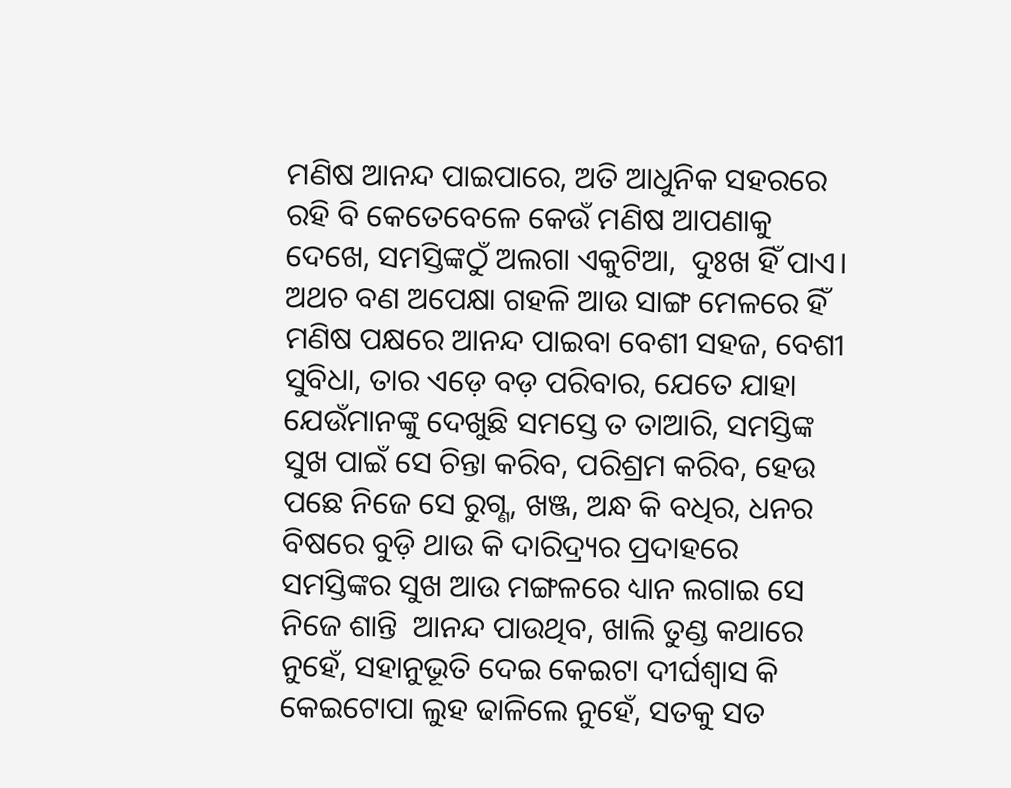ମଣିଷ ଆନନ୍ଦ ପାଇପାରେ, ଅତି ଆଧୁନିକ ସହରରେ ରହି ବି କେତେବେଳେ କେଉଁ ମଣିଷ ଆପଣାକୁ ଦେଖେ, ସମସ୍ତିଙ୍କଠୁଁ ଅଲଗା ଏକୁଟିଆ,  ଦୁଃଖ ହିଁ ପାଏ। ଅଥଚ ବଣ ଅପେକ୍ଷା ଗହଳି ଆଉ ସାଙ୍ଗ ମେଳରେ ହିଁ ମଣିଷ ପକ୍ଷରେ ଆନନ୍ଦ ପାଇବା ବେଶୀ ସହଜ, ବେଶୀ ସୁବିଧା, ତାର ଏଡ଼େ ବଡ଼ ପରିବାର, ଯେତେ ଯାହା ଯେଉଁମାନଙ୍କୁ ଦେଖୁଛି ସମସ୍ତେ ତ ତାଆରି, ସମସ୍ତିଙ୍କ ସୁଖ ପାଇଁ ସେ ଚିନ୍ତା କରିବ, ପରିଶ୍ରମ କରିବ, ହେଉ ପଛେ ନିଜେ ସେ ରୁଗ୍ଣ, ଖଞ୍ଜ, ଅନ୍ଧ କି ବଧିର, ଧନର ବିଷରେ ବୁଡ଼ି ଥାଉ କି ଦାରିଦ୍ର୍ୟର ପ୍ରଦାହରେ ସମସ୍ତିଙ୍କର ସୁଖ ଆଉ ମଙ୍ଗଳରେ ଧ୍ୟାନ ଲଗାଇ ସେ ନିଜେ ଶାନ୍ତି  ଆନନ୍ଦ ପାଉଥିବ, ଖାଲି ତୁଣ୍ଡ କଥାରେ ନୁହେଁ, ସହାନୁଭୂତି ଦେଇ କେଇଟା ଦୀର୍ଘଶ୍ଵାସ କି କେଇଟୋପା ଲୁହ ଢାଳିଲେ ନୁହେଁ, ସତକୁ ସତ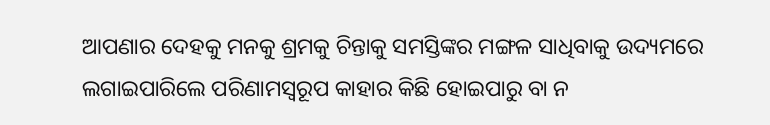ଆପଣାର ଦେହକୁ ମନକୁ ଶ୍ରମକୁ ଚିନ୍ତାକୁ ସମସ୍ତିଙ୍କର ମଙ୍ଗଳ ସାଧିବାକୁ ଉଦ୍ୟମରେ ଲଗାଇପାରିଲେ ପରିଣାମସ୍ୱରୂପ କାହାର କିଛି ହୋଇପାରୁ ବା ନ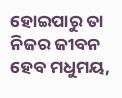ହୋଇପାରୁ ତା ନିଜର ଜୀବନ ହେବ ମଧୁମୟ,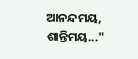ଆନନ୍ଦମୟ, ଶାନ୍ତିମୟ..."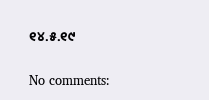୧୪.୫.୧୯

No comments: